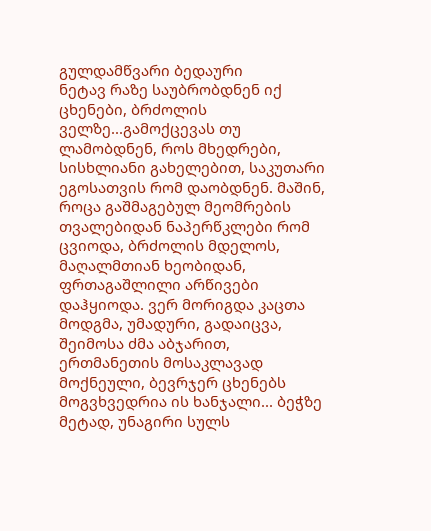გულდამწვარი ბედაური
ნეტავ რაზე საუბრობდნენ იქ ცხენები, ბრძოლის ველზე...გამოქცევას თუ ლამობდნენ, როს მხედრები, სისხლიანი გახელებით, საკუთარი ეგოსათვის რომ დაობდნენ. მაშინ, როცა გაშმაგებულ მეომრების თვალებიდან ნაპერწკლები რომ ცვიოდა, ბრძოლის მდელოს, მაღალმთიან ხეობიდან, ფრთაგაშლილი არწივები დაჰყიოდა. ვერ მორიგდა კაცთა მოდგმა, უმადური, გადაიცვა, შეიმოსა ძმა აბჯარით, ერთმანეთის მოსაკლავად მოქნეული, ბევრჯერ ცხენებს მოგვხვედრია ის ხანჯალი... ბეჭზე მეტად, უნაგირი სულს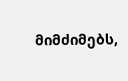მიმძიმებს,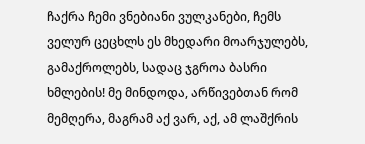ჩაქრა ჩემი ვნებიანი ვულკანები, ჩემს ველურ ცეცხლს ეს მხედარი მოარჯულებს, გამაქროლებს, სადაც ჯგროა ბასრი ხმლების! მე მინდოდა, არწივებთან რომ მემღერა, მაგრამ აქ ვარ, აქ, ამ ლაშქრის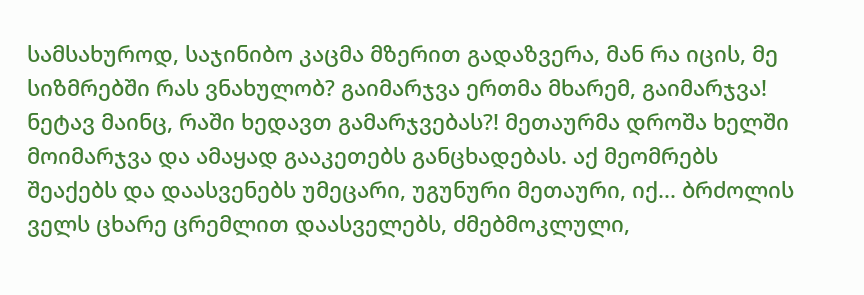სამსახუროდ, საჯინიბო კაცმა მზერით გადაზვერა, მან რა იცის, მე სიზმრებში რას ვნახულობ? გაიმარჯვა ერთმა მხარემ, გაიმარჯვა! ნეტავ მაინც, რაში ხედავთ გამარჯვებას?! მეთაურმა დროშა ხელში მოიმარჯვა და ამაყად გააკეთებს განცხადებას. აქ მეომრებს შეაქებს და დაასვენებს უმეცარი, უგუნური მეთაური, იქ... ბრძოლის ველს ცხარე ცრემლით დაასველებს, ძმებმოკლული,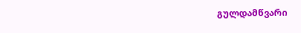გულდამწვარი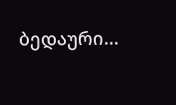ბედაური...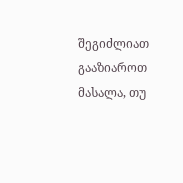შეგიძლიათ გააზიაროთ მასალა, თუ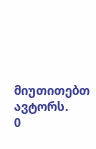მიუთითებთ ავტორს.
0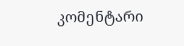კომენტარი